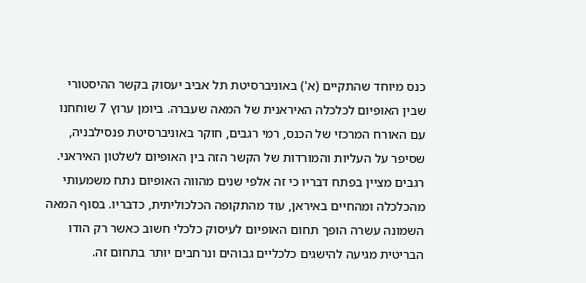כנס מיוחד שהתקיים (א') באוניברסיטת תל אביב יעסוק בקשר ההיסטורי שבין האופיום לכלכלה האיראנית של המאה שעברה. ביומן ערוץ 7 שוחחנו עם האורח המרכזי של הכנס, רמי רגבים, חוקר באוניברסיטת פנסילבניה, שסיפר על העליות והמורדות של הקשר הזה בין האופיום לשלטון האיראני.
רגבים מציין בפתח דבריו כי זה אלפי שנים מהווה האופיום נתח משמעותי מהכלכלה ומהחיים באיראן, עוד מהתקופה הכלכוליתית, כדבריו. בסוף המאה השמונה עשרה הופך תחום האופיום לעיסוק כלכלי חשוב כאשר רק הודו הבריטית מגיעה להישגים כלכליים גבוהים ונרחבים יותר בתחום זה.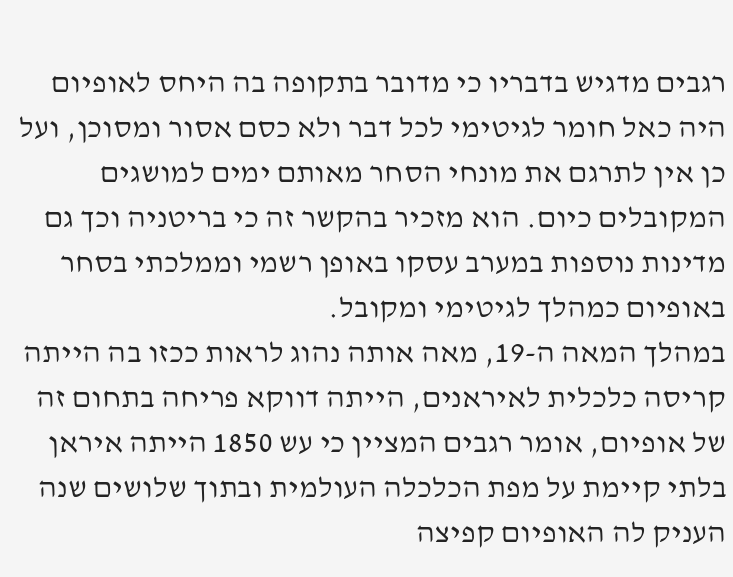רגבים מדגיש בדבריו כי מדובר בתקופה בה היחס לאופיום היה כאל חומר לגיטימי לכל דבר ולא כסם אסור ומסוכן, ועל כן אין לתרגם את מונחי הסחר מאותם ימים למושגים המקובלים כיום. הוא מזכיר בהקשר זה כי בריטניה וכך גם מדינות נוספות במערב עסקו באופן רשמי וממלכתי בסחר באופיום כמהלך לגיטימי ומקובל.
במהלך המאה ה-19, מאה אותה נהוג לראות ככזו בה הייתה קריסה כלכלית לאיראנים, הייתה דווקא פריחה בתחום זה של אופיום, אומר רגבים המציין כי עש 1850 הייתה איראן בלתי קיימת על מפת הכלכלה העולמית ובתוך שלושים שנה העניק לה האופיום קפיצה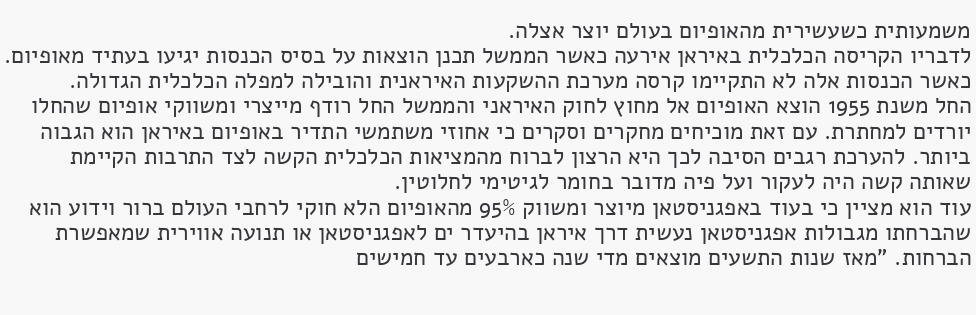משמעותית כשעשירית מהאופיום בעולם יוצר אצלה.
לדבריו הקריסה הכלכלית באיראן אירעה כאשר הממשל תכנן הוצאות על בסיס הכנסות יגיעו בעתיד מאופיום. כאשר הכנסות אלה לא התקיימו קרסה מערכת ההשקעות האיראנית והובילה למפלה הכלכלית הגדולה.
החל משנת 1955 הוצא האופיום אל מחוץ לחוק האיראני והממשל החל רודף מייצרי ומשווקי אופיום שהחלו יורדים למחתרת. עם זאת מוכיחים מחקרים וסקרים כי אחוזי משתמשי התדיר באופיום באיראן הוא הגבוה ביותר. להערכת רגבים הסיבה לכך היא הרצון לברוח מהמציאות הכלכלית הקשה לצד התרבות הקיימת שאותה קשה היה לעקור ועל פיה מדובר בחומר לגיטימי לחלוטין.
עוד הוא מציין כי בעוד באפגניסטאן מיוצר ומשווק 95% מהאופיום הלא חוקי לרחבי העולם ברור וידוע הוא שהברחתו מגבולות אפגניסטאן נעשית דרך איראן בהיעדר ים לאפגניסטאן או תנועה אווירית שמאפשרת הברחות. "מאז שנות התשעים מוצאים מדי שנה כארבעים עד חמישים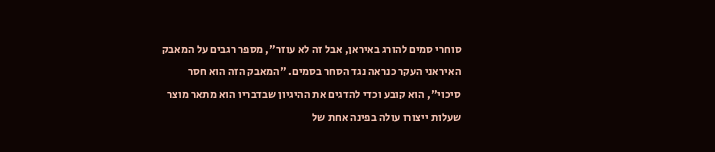סוחרי סמים להורג באיראן, אבל זה לא עוזר", מספר רגבים על המאבק האיראני העקר כנראה נגד הסחר בסמים. "המאבק הזה הוא חסר סיכוי", הוא קובע וכדי להדגים את ההיגיון שבדבריו הוא מתאר מוצר שעלות ייצורו עולה בפינה אחת של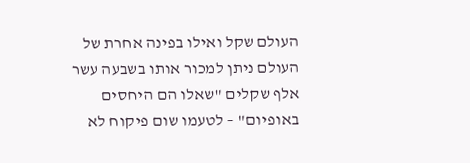העולם שקל ואילו בפינה אחרת של העולם ניתן למכור אותו בשבעה עשר אלף שקלים "שאלו הם היחסים באופיום" – לטעמו שום פיקוח לא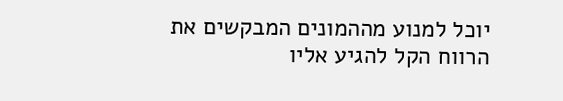יוכל למנוע מההמונים המבקשים את הרווח הקל להגיע אליו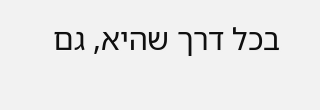בכל דרך שהיא, גם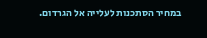במחיר הסתכנות לעלייה אל הגרדום.